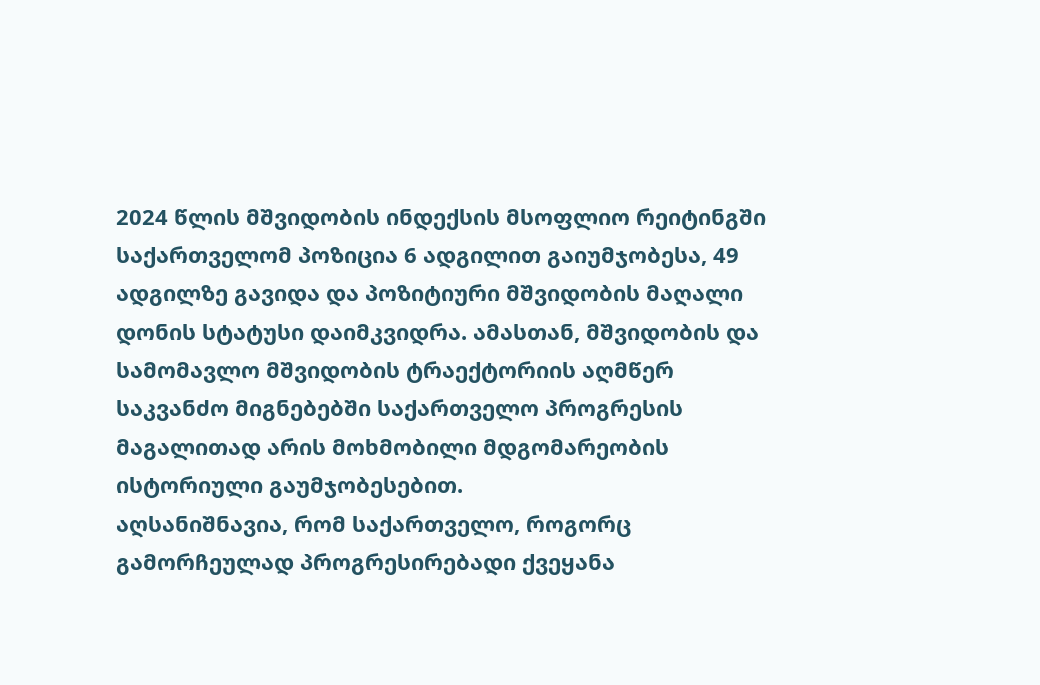2024 წლის მშვიდობის ინდექსის მსოფლიო რეიტინგში საქართველომ პოზიცია 6 ადგილით გაიუმჯობესა, 49 ადგილზე გავიდა და პოზიტიური მშვიდობის მაღალი დონის სტატუსი დაიმკვიდრა. ამასთან, მშვიდობის და სამომავლო მშვიდობის ტრაექტორიის აღმწერ საკვანძო მიგნებებში საქართველო პროგრესის მაგალითად არის მოხმობილი მდგომარეობის ისტორიული გაუმჯობესებით.
აღსანიშნავია, რომ საქართველო, როგორც გამორჩეულად პროგრესირებადი ქვეყანა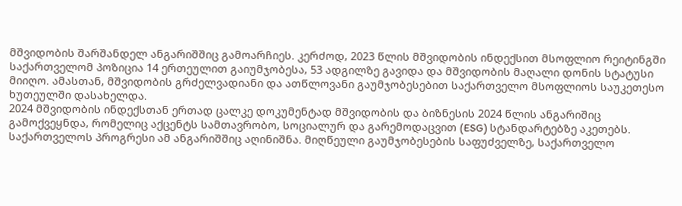მშვიდობის შარშანდელ ანგარიშშიც გამოარჩიეს. კერძოდ, 2023 წლის მშვიდობის ინდექსით მსოფლიო რეიტინგში საქართველომ პოზიცია 14 ერთეულით გაიუმჯობესა, 53 ადგილზე გავიდა და მშვიდობის მაღალი დონის სტატუსი მიიღო. ამასთან, მშვიდობის გრძელვადიანი და ათწლოვანი გაუმჯობესებით საქართველო მსოფლიოს საუკეთესო ხუთეულში დასახელდა.
2024 მშვიდობის ინდექსთან ერთად ცალკე დოკუმენტად მშვიდობის და ბიზნესის 2024 წლის ანგარიშიც გამოქვეყნდა, რომელიც აქცენტს სამთავრობო, სოციალურ და გარემოდაცვით (ESG) სტანდარტებზე აკეთებს. საქართველოს პროგრესი ამ ანგარიშშიც აღინიშნა. მიღწეული გაუმჯობესების საფუძველზე, საქართველო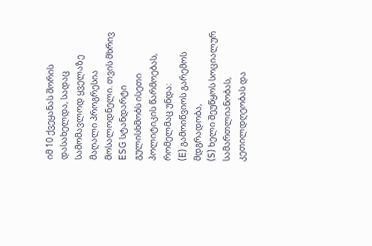იმ 10 ქვეყანას შორის დასახელდა, სადაც სამომავლოდ ყველაზე მაღალი პროგრესია მოსალოდნელი. თვის მხრივ ESG სტანდარტი გულისხმობს ისეთი პოლიტიკის წარმოებას, რომელმაც უნდა:
(E) გამოიწვიოს გარემოს მდგრადობა,
(S) ხელი შეუწყოს სოციალურ სამართლიანობას, კეთილდღეობას და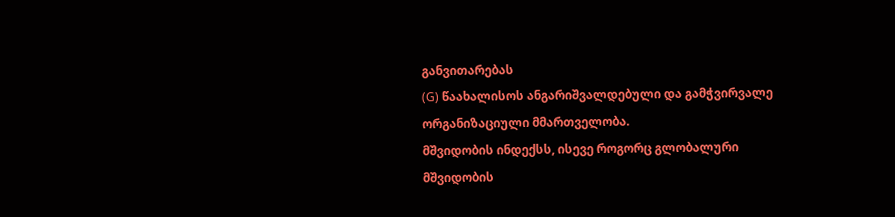განვითარებას
(G) წაახალისოს ანგარიშვალდებული და გამჭვირვალე ორგანიზაციული მმართველობა.
მშვიდობის ინდექსს, ისევე როგორც გლობალური მშვიდობის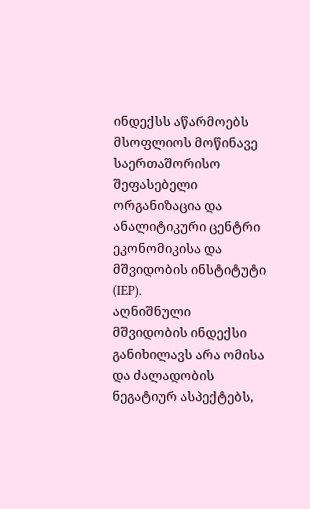ინდექსს აწარმოებს მსოფლიოს მოწინავე საერთაშორისო შეფასებელი ორგანიზაცია და ანალიტიკური ცენტრი ეკონომიკისა და მშვიდობის ინსტიტუტი (IEP).
აღნიშნული მშვიდობის ინდექსი განიხილავს არა ომისა და ძალადობის ნეგატიურ ასპექტებს,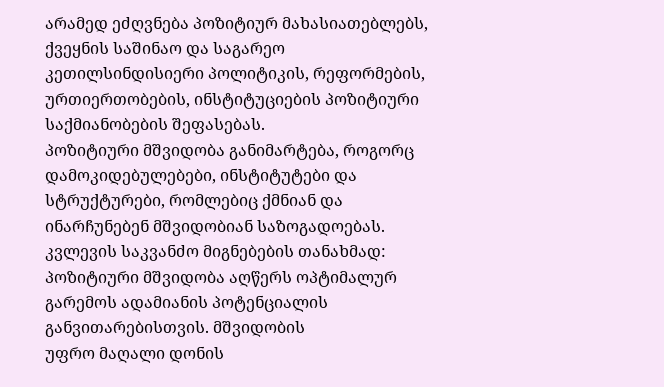არამედ ეძღვნება პოზიტიურ მახასიათებლებს, ქვეყნის საშინაო და საგარეო კეთილსინდისიერი პოლიტიკის, რეფორმების, ურთიერთობების, ინსტიტუციების პოზიტიური საქმიანობების შეფასებას.
პოზიტიური მშვიდობა განიმარტება, როგორც დამოკიდებულებები, ინსტიტუტები და სტრუქტურები, რომლებიც ქმნიან და ინარჩუნებენ მშვიდობიან საზოგადოებას.
კვლევის საკვანძო მიგნებების თანახმად:
პოზიტიური მშვიდობა აღწერს ოპტიმალურ გარემოს ადამიანის პოტენციალის განვითარებისთვის. მშვიდობის
უფრო მაღალი დონის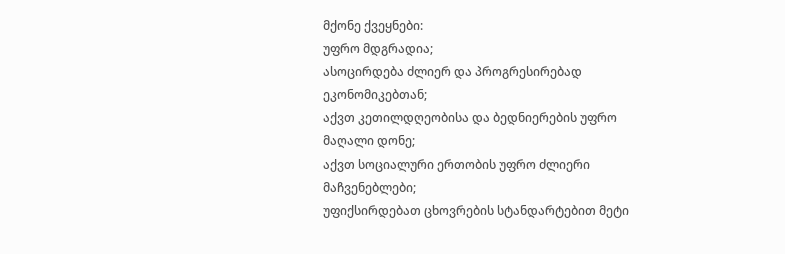მქონე ქვეყნები:
უფრო მდგრადია;
ასოცირდება ძლიერ და პროგრესირებად ეკონომიკებთან;
აქვთ კეთილდღეობისა და ბედნიერების უფრო მაღალი დონე;
აქვთ სოციალური ერთობის უფრო ძლიერი მაჩვენებლები;
უფიქსირდებათ ცხოვრების სტანდარტებით მეტი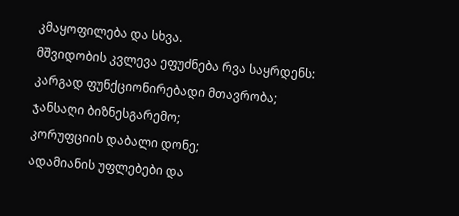კმაყოფილება და სხვა.
მშვიდობის კვლევა ეფუძნება რვა საყრდენს:
კარგად ფუნქციონირებადი მთავრობა;
ჯანსაღი ბიზნესგარემო;
კორუფციის დაბალი დონე;
ადამიანის უფლებები და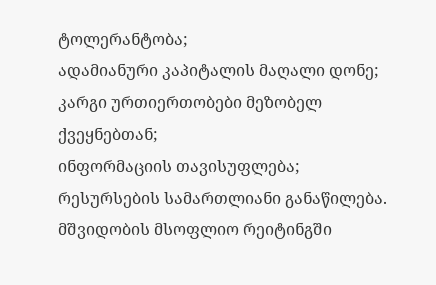ტოლერანტობა;
ადამიანური კაპიტალის მაღალი დონე;
კარგი ურთიერთობები მეზობელ ქვეყნებთან;
ინფორმაციის თავისუფლება;
რესურსების სამართლიანი განაწილება.
მშვიდობის მსოფლიო რეიტინგში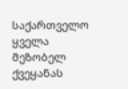საქართველო ყველა მეზობელ ქვეყანას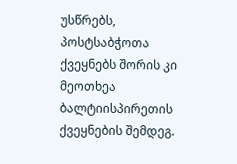უსწრებს, პოსტსაბჭოთა ქვეყნებს შორის კი მეოთხეა ბალტიისპირეთის ქვეყნების შემდეგ.